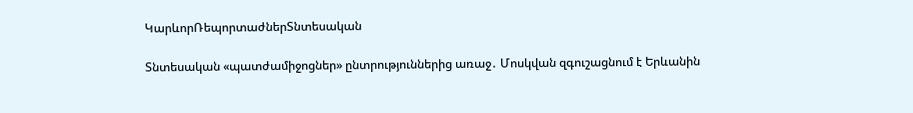ԿարևորՌեպորտաժներՏնտեսական

Տնտեսական «պատժամիջոցներ» ընտրություններից առաջ․ Մոսկվան զգուշացնում է Երևանին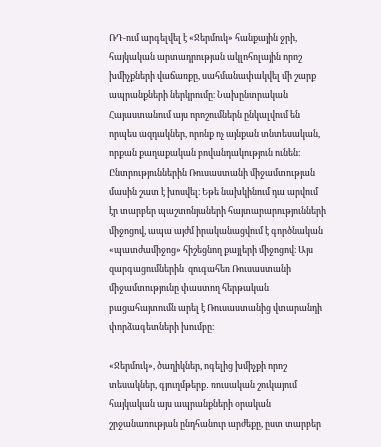ՌԴ-ում արգելվել է «Ջերմուկ» հանքային ջրի, հայկական արտադրության ակլոհոլային որոշ խմիչքների վաճառքը, սահմանափակվել մի շարք ապրանքների ներկրումը։ Նախընտրական Հայաստանում այս որոշումներն ընկալվում են որպես ազդակներ, որոնք ոչ այնքան տնտեսական, որքան քաղաքական բովանդակություն ունեն։ Ընտրություններին Ռուսաստանի միջամտության մասին շատ է խոսվել։ Եթե նախկինում դա արվում էր տարբեր պաշտոնյաների հայտարարությունների միջոցով, ապա այժմ իրականացվում է գործնական «պատժամիջոց» հիշեցնող քայլերի միջոցով։ Այս զարգացումներին  զուգահեռ Ռուսաստանի միջամտությունը փաստող հերթական բացահայտումն արել է Ռուսաստանից վտարանդի փորձագետների խումբը։

«Ջերմուկ», ծաղիկներ, ոգելից խմիչքի որոշ տեսակներ, գյուղմթերք․ ռուսական շուկայում հայկական այս ապրանքների օրական շրջանառության ընդհանուր արժեքը, ըստ տարբեր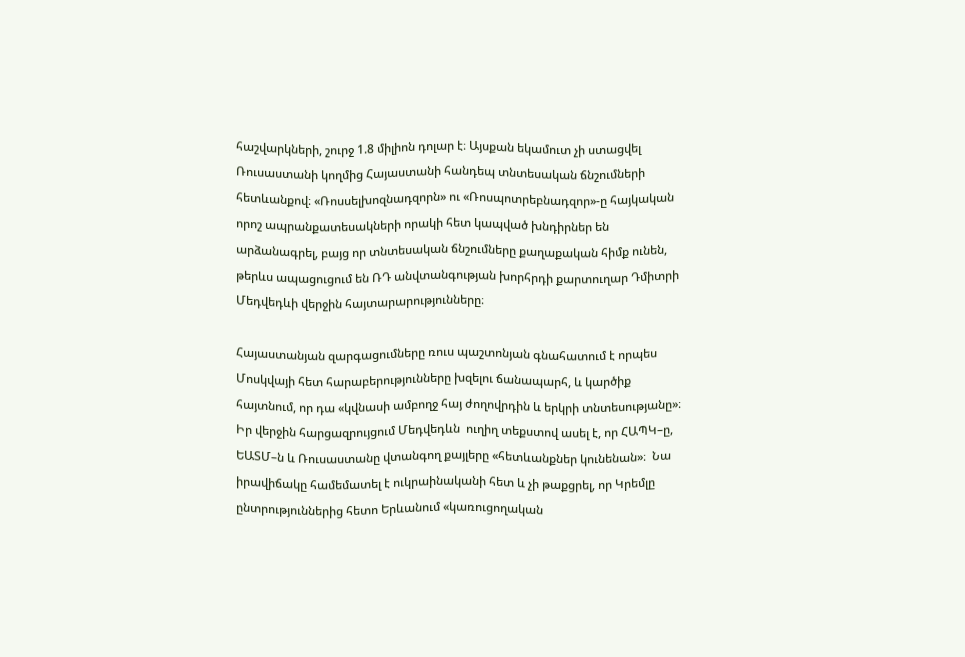հաշվարկների, շուրջ 1.8 միլիոն դոլար է։ Այսքան եկամուտ չի ստացվել Ռուսաստանի կողմից Հայաստանի հանդեպ տնտեսական ճնշումների հետևանքով։ «Ռոսսելխոզնադզորն» ու «Ռոսպոտրեբնադզոր»-ը հայկական որոշ ապրանքատեսակների որակի հետ կապված խնդիրներ են արձանագրել, բայց որ տնտեսական ճնշումները քաղաքական հիմք ունեն, թերևս ապացուցում են ՌԴ անվտանգության խորհրդի քարտուղար Դմիտրի Մեդվեդևի վերջին հայտարարությունները։

Հայաստանյան զարգացումները ռուս պաշտոնյան գնահատում է որպես Մոսկվայի հետ հարաբերությունները խզելու ճանապարհ, և կարծիք հայտնում, որ դա «կվնասի ամբողջ հայ ժողովրդին և երկրի տնտեսությանը»։ Իր վերջին հարցազրույցում Մեդվեդևն  ուղիղ տեքստով ասել է, որ ՀԱՊԿ–ը, ԵԱՏՄ–ն և Ռուսաստանը վտանգող քայլերը «հետևանքներ կունենան»։  Նա իրավիճակը համեմատել է ուկրաինականի հետ և չի թաքցրել, որ Կրեմլը ընտրություններից հետո Երևանում «կառուցողական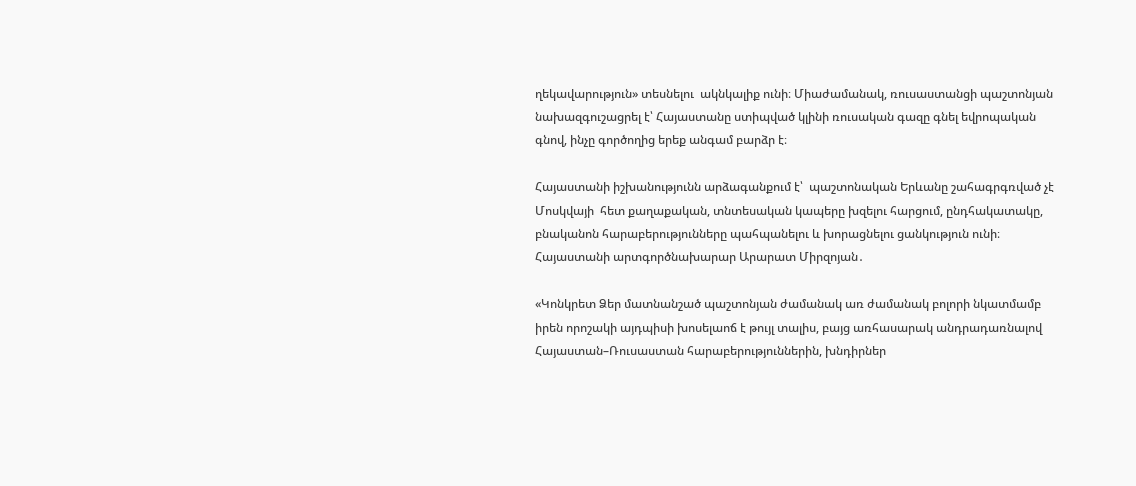ղեկավարություն» տեսնելու  ակնկալիք ունի։ Միաժամանակ, ռուսաստանցի պաշտոնյան նախազգուշացրել է՝ Հայաստանը ստիպված կլինի ռուսական գազը գնել եվրոպական գնով, ինչը գործողից երեք անգամ բարձր է։

Հայաստանի իշխանությունն արձագանքում է՝  պաշտոնական Երևանը շահագրգռված չէ Մոսկվայի  հետ քաղաքական, տնտեսական կապերը խզելու հարցում, ընդհակատակը,  բնականոն հարաբերությունները պահպանելու և խորացնելու ցանկություն ունի։ Հայաստանի արտգործնախարար Արարատ Միրզոյան․

«Կոնկրետ Ձեր մատնանշած պաշտոնյան ժամանակ առ ժամանակ բոլորի նկատմամբ իրեն որոշակի այդպիսի խոսելաոճ է թույլ տալիս, բայց առհասարակ անդրադառնալով Հայաստան–Ռուսաստան հարաբերություններին, խնդիրներ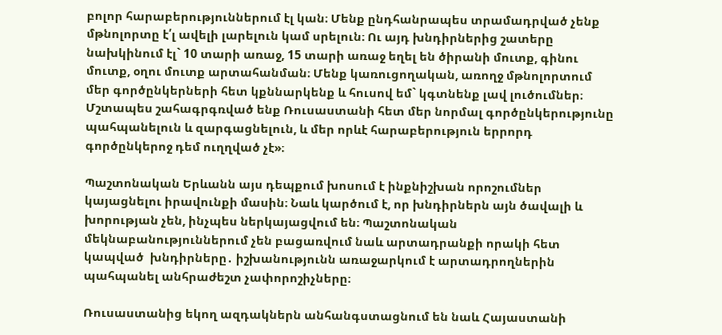բոլոր հարաբերություններում էլ կան։ Մենք ընդհանրապես տրամադրված չենք մթնոլորտը է՛լ ավելի լարելուն կամ սրելուն։ Ու այդ խնդիրներից շատերը նախկինում էլ` 10 տարի առաջ, 15 տարի առաջ եղել են ծիրանի մուտք, գինու մուտք, օղու մուտք արտահանման։ Մենք կառուցողական, առողջ մթնոլորտում մեր գործընկերների հետ կքննարկենք և հուսով եմ` կգտնենք լավ լուծումներ։ Մշտապես շահագրգռված ենք Ռուսաստանի հետ մեր նորմալ գործընկերությունը պահպանելուն և զարգացնելուն, և մեր որևէ հարաբերություն երրորդ գործընկերոջ դեմ ուղղված չէ»։

Պաշտոնական Երևանն այս դեպքում խոսում է ինքնիշխան որոշումներ կայացնելու իրավունքի մասին։ Նաև կարծում է, որ խնդիրներն այն ծավալի և խորության չեն, ինչպես ներկայացվում են։ Պաշտոնական մեկնաբանություններում չեն բացառվում նաև արտադրանքի որակի հետ կապված  խնդիրները․ իշխանությունն առաջարկում է արտադրողներին պահպանել անհրաժեշտ չափորոշիչները։

Ռուսաստանից եկող ազդակներն անհանգստացնում են նաև Հայաստանի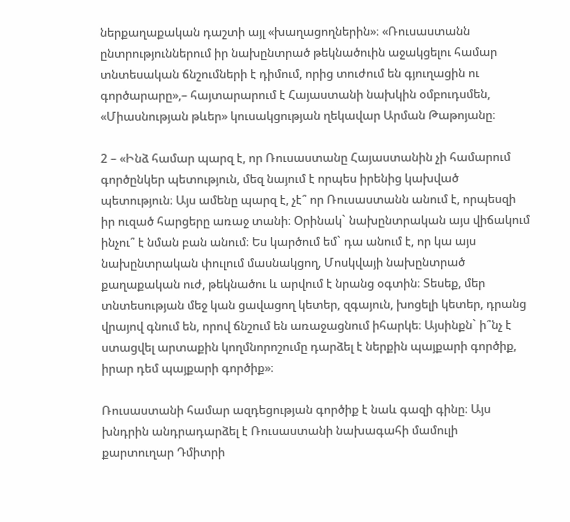ներքաղաքական դաշտի այլ «խաղացողներին»։ «Ռուսաստանն ընտրություններում իր նախընտրած թեկնածուին աջակցելու համար տնտեսական ճնշումների է դիմում, որից տուժում են գյուղացին ու գործարարը»,– հայտարարում է Հայաստանի նախկին օմբուդսմեն, «Միասնության թևեր» կուսակցության ղեկավար Արման Թաթոյանը։

2 – «Ինձ համար պարզ է, որ Ռուսաստանը Հայաստանին չի համարում գործընկեր պետություն, մեզ նայում է որպես իրենից կախված պետություն։ Այս ամենը պարզ է, չէ՞ որ Ռուսաստանն անում է, որպեսզի իր ուզած հարցերը առաջ տանի։ Օրինակ` նախընտրական այս վիճակում ինչու՞ է նման բան անում։ Ես կարծում եմ` դա անում է, որ կա այս նախընտրական փուլում մասնակցող, Մոսկվայի նախընտրած քաղաքական ուժ, թեկնածու և արվում է նրանց օգտին։ Տեսեք, մեր տնտեսության մեջ կան ցավացող կետեր, զգայուն, խոցելի կետեր, դրանց վրայով գնում են, որով ճնշում են առաջացնում իհարկե։ Այսինքն` ի՞նչ է ստացվել արտաքին կողմնորոշումը դարձել է ներքին պայքարի գործիք, իրար դեմ պայքարի գործիք»։

Ռուսաստանի համար ազդեցության գործիք է նաև գազի գինը։ Այս խնդրին անդրադարձել է Ռուսաստանի նախագահի մամուլի քարտուղար Դմիտրի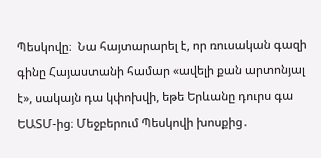Պեսկովը։  Նա հայտարարել է, որ ռուսական գազի գինը Հայաստանի համար «ավելի քան արտոնյալ է», սակայն դա կփոխվի, եթե Երևանը դուրս գա ԵԱՏՄ-ից։ Մեջբերում Պեսկովի խոսքից․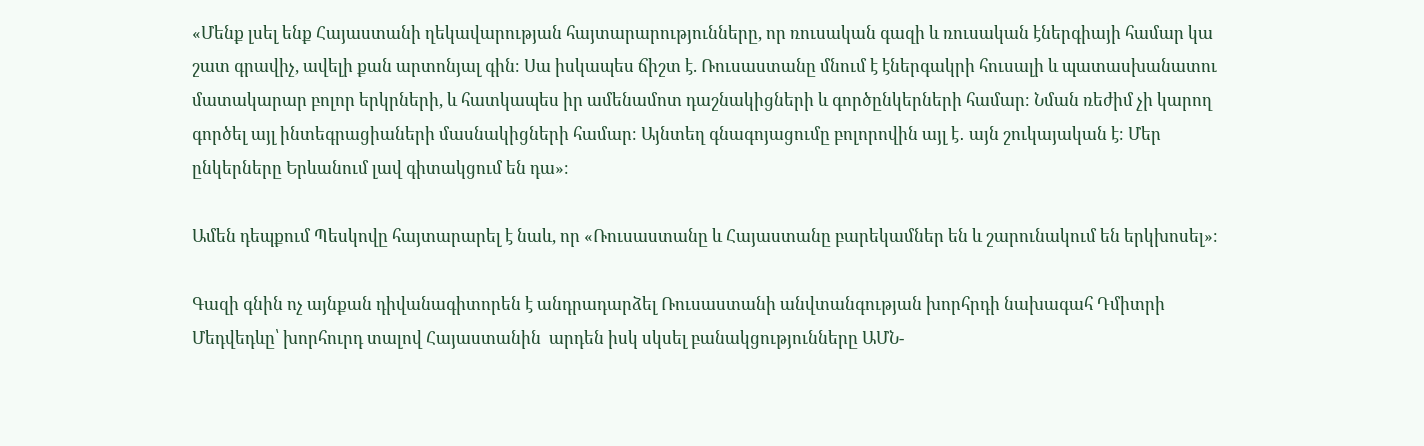«Մենք լսել ենք Հայաստանի ղեկավարության հայտարարությունները, որ ռուսական գազի և ռուսական էներգիայի համար կա շատ գրավիչ, ավելի քան արտոնյալ գին։ Սա իսկապես ճիշտ է. Ռուսաստանը մնում է էներգակրի հուսալի և պատասխանատու մատակարար բոլոր երկրների, և հատկապես իր ամենամոտ դաշնակիցների և գործընկերների համար։ Նման ռեժիմ չի կարող գործել այլ ինտեգրացիաների մասնակիցների համար։ Այնտեղ գնագոյացումը բոլորովին այլ է․ այն շուկայական է։ Մեր ընկերները Երևանում լավ գիտակցում են դա»։

Ամեն դեպքում Պեսկովը հայտարարել է նաև, որ «Ռուսաստանը և Հայաստանը բարեկամներ են և շարունակում են երկխոսել»։

Գազի գնին ոչ այնքան դիվանագիտորեն է անդրադարձել Ռուսաստանի անվտանգության խորհրդի նախագահ Դմիտրի Մեդվեդևը՝ խորհուրդ տալով Հայաստանին  արդեն իսկ սկսել բանակցությունները ԱՄՆ-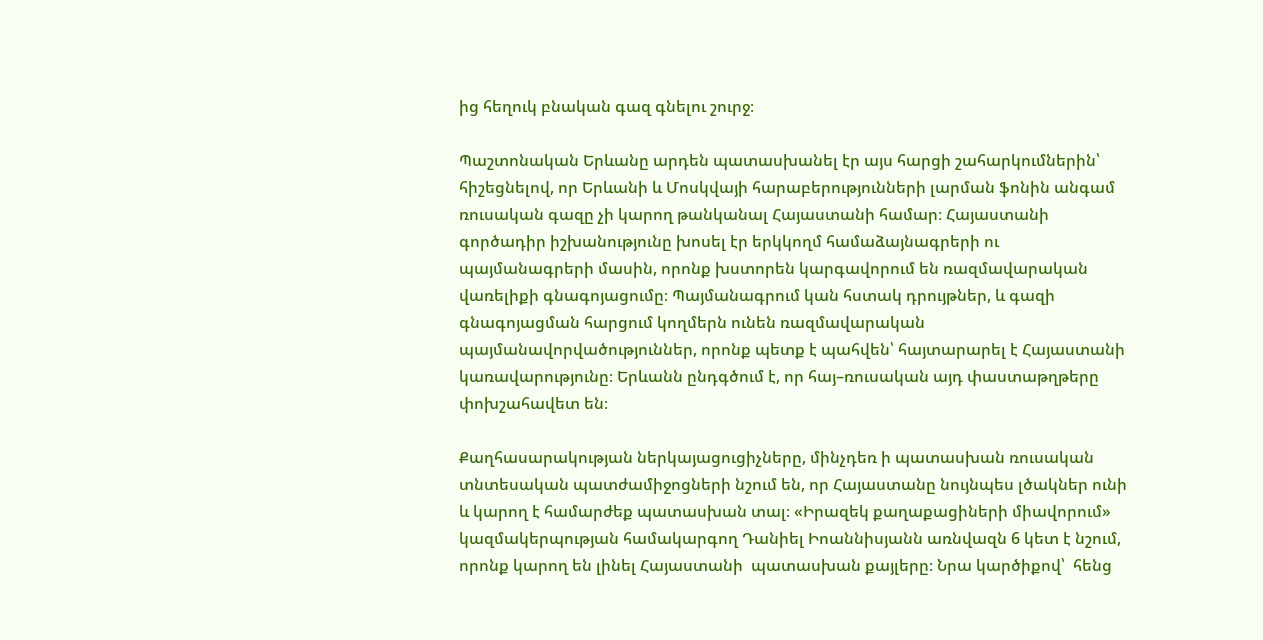ից հեղուկ բնական գազ գնելու շուրջ։

Պաշտոնական Երևանը արդեն պատասխանել էր այս հարցի շահարկումներին՝ հիշեցնելով, որ Երևանի և Մոսկվայի հարաբերությունների լարման ֆոնին անգամ ռուսական գազը չի կարող թանկանալ Հայաստանի համար։ Հայաստանի  գործադիր իշխանությունը խոսել էր երկկողմ համաձայնագրերի ու պայմանագրերի մասին, որոնք խստորեն կարգավորում են ռազմավարական վառելիքի գնագոյացումը։ Պայմանագրում կան հստակ դրույթներ, և գազի գնագոյացման հարցում կողմերն ունեն ռազմավարական պայմանավորվածություններ, որոնք պետք է պահվեն՝ հայտարարել է Հայաստանի կառավարությունը։ Երևանն ընդգծում է, որ հայ–ռուսական այդ փաստաթղթերը փոխշահավետ են։

Քաղհասարակության ներկայացուցիչները, մինչդեռ ի պատասխան ռուսական տնտեսական պատժամիջոցների նշում են, որ Հայաստանը նույնպես լծակներ ունի և կարող է համարժեք պատասխան տալ։ «Իրազեկ քաղաքացիների միավորում» կազմակերպության համակարգող Դանիել Իոաննիսյանն առնվազն 6 կետ է նշում, որոնք կարող են լինել Հայաստանի  պատասխան քայլերը։ Նրա կարծիքով՝  հենց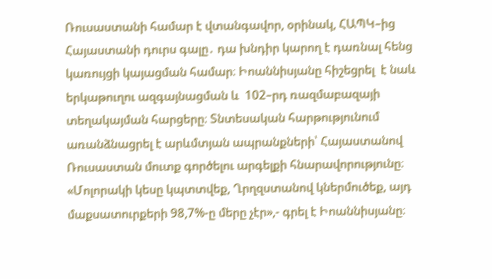Ռուսաստանի համար է վտանգավոր, օրինակ, ՀԱՊԿ–ից Հայաստանի դուրս գալը․ դա խնդիր կարող է դառնալ հենց կառույցի կայացման համար։ Իոաննիսյանը հիշեցրել  է նաև երկաթուղու ազգայնացման և  102–րդ ռազմաբազայի տեղակայման հարցերը։ Տնտեսական հարթությունում առանձնացրել է արևմտյան ապրանքների՝ Հայաստանով Ռուսաստան մուտք գործելու արգելքի հնարավորությունը։ «Մոլորակի կեսը կպտտվեք, Ղրղզստանով կներմուծեք, այդ մաքսատուրքերի 98,7%-ը մերը չէր»,- գրել է Իոաննիսյանը։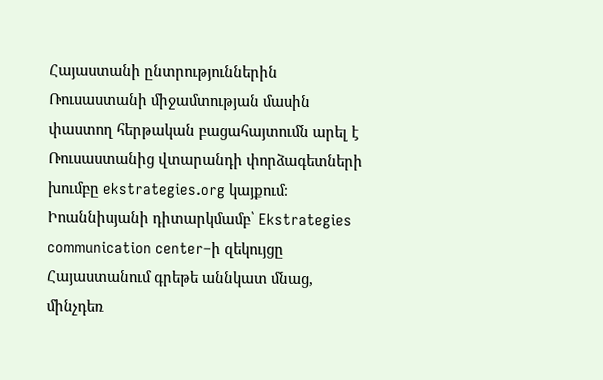Հայաստանի ընտրություններին Ռուսաստանի միջամտության մասին փաստող հերթական բացահայտումն արել է Ռուսաստանից վտարանդի փորձագետների խումբը ekstrategies.org կայքում։ Իոաննիսյանի դիտարկմամբ՝ Ekstrategies communication center–ի զեկույցը Հայաստանում գրեթե աննկատ մնաց, մինչդեռ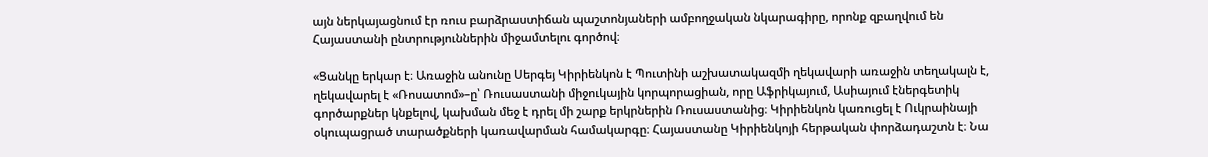այն ներկայացնում էր ռուս բարձրաստիճան պաշտոնյաների ամբողջական նկարագիրը, որոնք զբաղվում են Հայաստանի ընտրություններին միջամտելու գործով։

«Ցանկը երկար է։ Առաջին անունը Սերգեյ Կիրիենկոն է Պուտինի աշխատակազմի ղեկավարի առաջին տեղակալն է, ղեկավարել է «Ռոսատոմ»–ը՝ Ռուսաստանի միջուկային կորպորացիան, որը Աֆրիկայում, Ասիայում էներգետիկ գործարքներ կնքելով, կախման մեջ է դրել մի շարք երկրներին Ռուսաստանից։ Կիրիենկոն կառուցել է Ուկրաինայի օկուպացրած տարածքների կառավարման համակարգը։ Հայաստանը Կիրիենկոյի հերթական փորձադաշտն է։ Նա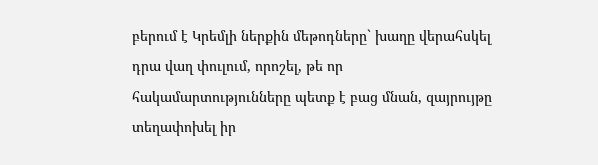բերում է Կրեմլի ներքին մեթոդները` խաղը վերահսկել դրա վաղ փուլում, որոշել, թե որ հակամարտությունները պետք է բաց մնան, զայրույթը տեղափոխել իր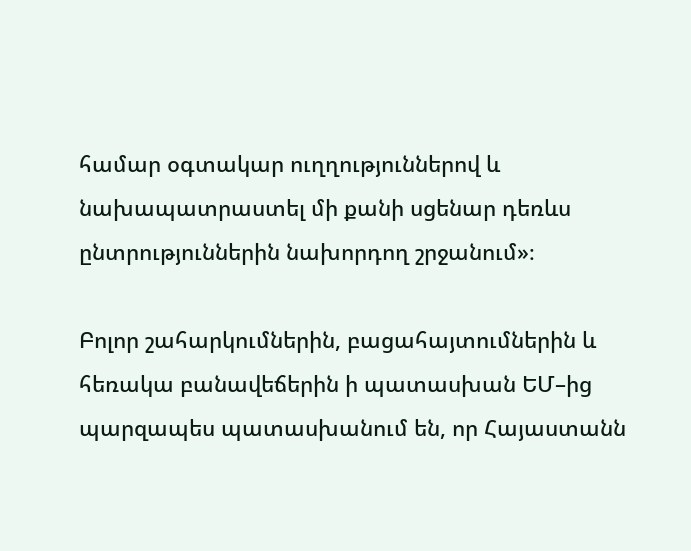համար օգտակար ուղղություններով և նախապատրաստել մի քանի սցենար դեռևս ընտրություններին նախորդող շրջանում»։

Բոլոր շահարկումներին, բացահայտումներին և  հեռակա բանավեճերին ի պատասխան ԵՄ–ից պարզապես պատասխանում են, որ Հայաստանն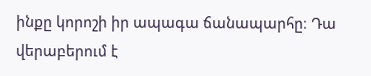ինքը կորոշի իր ապագա ճանապարհը։ Դա վերաբերում է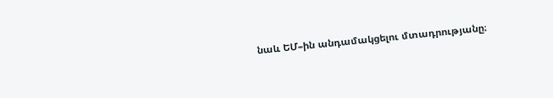նաև ԵՄ–ին անդամակցելու մտադրությանը։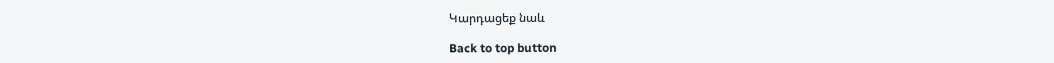Կարդացեք նաև

Back to top button